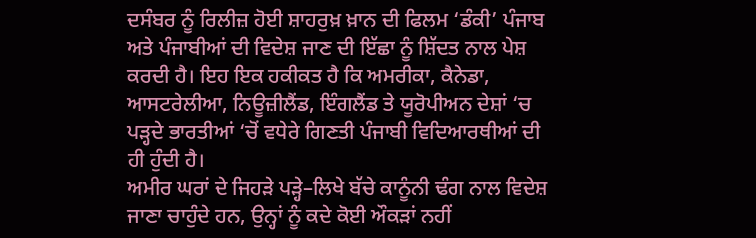ਦਸੰਬਰ ਨੂੰ ਰਿਲੀਜ਼ ਹੋਈ ਸ਼ਾਹਰੁਖ਼ ਖ਼ਾਨ ਦੀ ਫਿਲਮ ‘ਡੰਕੀ’ ਪੰਜਾਬ ਅਤੇ ਪੰਜਾਬੀਆਂ ਦੀ ਵਿਦੇਸ਼ ਜਾਣ ਦੀ ਇੱਛਾ ਨੂੰ ਸ਼ਿੱਦਤ ਨਾਲ ਪੇਸ਼ ਕਰਦੀ ਹੈ। ਇਹ ਇਕ ਹਕੀਕਤ ਹੈ ਕਿ ਅਮਰੀਕਾ, ਕੈਨੇਡਾ, ਆਸਟਰੇਲੀਆ, ਨਿਊਜ਼ੀਲੈਂਡ, ਇੰਗਲੈਂਡ ਤੇ ਯੂਰੋਪੀਅਨ ਦੇਸ਼ਾਂ ‘ਚ ਪੜ੍ਹਦੇ ਭਾਰਤੀਆਂ ‘ਚੋਂ ਵਧੇਰੇ ਗਿਣਤੀ ਪੰਜਾਬੀ ਵਿਦਿਆਰਥੀਆਂ ਦੀ ਹੀ ਹੁੰਦੀ ਹੈ।
ਅਮੀਰ ਘਰਾਂ ਦੇ ਜਿਹੜੇ ਪੜ੍ਹੇ–ਲਿਖੇ ਬੱਚੇ ਕਾਨੂੰਨੀ ਢੰਗ ਨਾਲ ਵਿਦੇਸ਼ ਜਾਣਾ ਚਾਹੁੰਦੇ ਹਨ, ਉਨ੍ਹਾਂ ਨੂੰ ਕਦੇ ਕੋਈ ਔਕੜਾਂ ਨਹੀਂ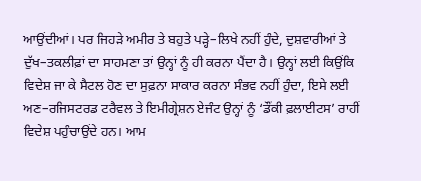ਆਉਂਦੀਆਂ। ਪਰ ਜਿਹੜੇ ਅਮੀਰ ਤੇ ਬਹੁਤੇ ਪੜ੍ਹੇ–ਲਿਖੇ ਨਹੀਂ ਹੁੰਦੇ, ਦੁਸ਼ਵਾਰੀਆਂ ਤੇ ਦੁੱਖ–ਤਕਲੀਫ਼ਾਂ ਦਾ ਸਾਹਮਣਾ ਤਾਂ ਉਨ੍ਹਾਂ ਨੂੰ ਹੀ ਕਰਨਾ ਪੈਂਦਾ ਹੈ। ਉਨ੍ਹਾਂ ਲਈ ਕਿਉਂਕਿ ਵਿਦੇਸ਼ ਜਾ ਕੇ ਸੈਟਲ ਹੋਣ ਦਾ ਸੁਫ਼ਨਾ ਸਾਕਾਰ ਕਰਨਾ ਸੰਭਵ ਨਹੀਂ ਹੁੰਦਾ, ਇਸੇ ਲਈ ਅਣ–ਰਜਿਸਟਰਡ ਟਰੈਵਲ ਤੇ ਇਮੀਗ੍ਰੇਸ਼ਨ ਏਜੰਟ ਉਨ੍ਹਾਂ ਨੂੰ ‘ਡੌਂਕੀ ਫ਼ਲਾਈਟਸ’ ਰਾਹੀਂ ਵਿਦੇਸ਼ ਪਹੁੰਚਾਉਂਦੇ ਹਨ। ਆਮ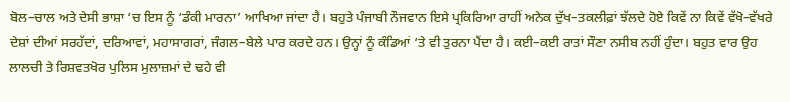ਬੋਲ–ਚਾਲ ਅਤੇ ਦੇਸੀ ਭਾਸ਼ਾ ‘ਚ ਇਸ ਨੂੰ ‘ਡੰਕੀ ਮਾਰਨਾ’ ਆਖਿਆ ਜਾਂਦਾ ਹੈ। ਬਹੁਤੇ ਪੰਜਾਬੀ ਨੌਜਵਾਨ ਇਸੇ ਪ੍ਰਕਿਰਿਆ ਰਾਹੀਂ ਅਨੇਕ ਦੁੱਖ–ਤਕਲੀਫ਼ਾਂ ਝੱਲਦੇ ਹੋਏ ਕਿਵੇਂ ਨਾ ਕਿਵੇਂ ਵੱਖੋ–ਵੱਖਰੇ ਦੇਸ਼ਾਂ ਦੀਆਂ ਸਰਹੱਦਾਂ, ਦਰਿਆਵਾਂ, ਮਹਾਸਾਗਰਾਂ, ਜੰਗਲ–ਬੇਲੇ ਪਾਰ ਕਰਦੇ ਹਨ। ਉਨ੍ਹਾਂ ਨੂੰ ਕੰਡਿਆਂ ‘ਤੇ ਵੀ ਤੁਰਨਾ ਪੈਂਦਾ ਹੈ। ਕਈ–ਕਈ ਰਾਤਾਂ ਸੌਣਾ ਨਸੀਬ ਨਹੀਂ ਹੁੰਦਾ। ਬਹੁਤ ਵਾਰ ਉਹ ਲਾਲਚੀ ਤੇ ਰਿਸ਼ਵਤਖੋਰ ਪੁਲਿਸ ਮੁਲਾਜ਼ਮਾਂ ਦੇ ਢਹੇ ਵੀ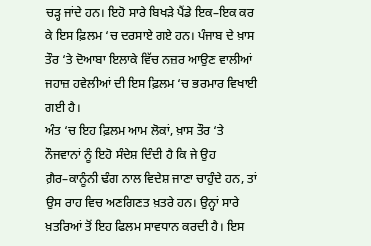ਚੜ੍ਹ ਜਾਂਦੇ ਹਨ। ਇਹੋ ਸਾਰੇ ਬਿਖੜੇ ਪੈਂਡੇ ਇਕ–ਇਕ ਕਰ ਕੇ ਇਸ ਫ਼ਿਲਮ ‘ਚ ਦਰਸਾਏ ਗਏ ਹਨ। ਪੰਜਾਬ ਦੇ ਖ਼ਾਸ ਤੌਰ ‘ਤੇ ਦੋਆਬਾ ਇਲਾਕੇ ਵਿੱਚ ਨਜ਼ਰ ਆਉਣ ਵਾਲੀਆਂ ਜਹਾਜ਼ ਹਵੇਲੀਆਂ ਦੀ ਇਸ ਫ਼ਿਲਮ ‘ਚ ਭਰਮਾਰ ਵਿਖਾਈ ਗਈ ਹੈ।
ਅੰਤ ‘ਚ ਇਹ ਫ਼ਿਲਮ ਆਮ ਲੋਕਾਂ, ਖ਼ਾਸ ਤੌਰ ‘ਤੇ ਨੌਜਵਾਨਾਂ ਨੂੰ ਇਹੋ ਸੰਦੇਸ਼ ਦਿੰਦੀ ਹੈ ਕਿ ਜੇ ਉਹ ਗ਼ੈਰ–ਕਾਨੂੰਨੀ ਢੰਗ ਨਾਲ ਵਿਦੇਸ਼ ਜਾਣਾ ਚਾਹੁੰਦੇ ਹਨ, ਤਾਂ ਉਸ ਰਾਹ ਵਿਚ ਅਣਗਿਣਤ ਖ਼ਤਰੇ ਹਨ। ਉਨ੍ਹਾਂ ਸਾਰੇ ਖ਼ਤਰਿਆਂ ਤੋਂ ਇਹ ਫਿਲਮ ਸਾਵਧਾਨ ਕਰਦੀ ਹੈ। ਇਸ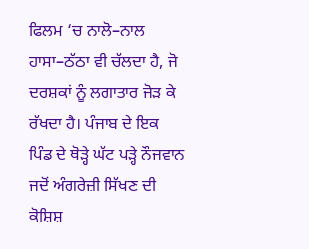ਫਿਲਮ ‘ਚ ਨਾਲੋ–ਨਾਲ ਹਾਸਾ–ਠੱਠਾ ਵੀ ਚੱਲਦਾ ਹੈ, ਜੋ ਦਰਸ਼ਕਾਂ ਨੂੰ ਲਗਾਤਾਰ ਜੋੜ ਕੇ ਰੱਖਦਾ ਹੈ। ਪੰਜਾਬ ਦੇ ਇਕ
ਪਿੰਡ ਦੇ ਥੋੜ੍ਹੇ ਘੱਟ ਪੜ੍ਹੇ ਨੌਜਵਾਨ ਜਦੋਂ ਅੰਗਰੇਜ਼ੀ ਸਿੱਖਣ ਦੀ ਕੋਸ਼ਿਸ਼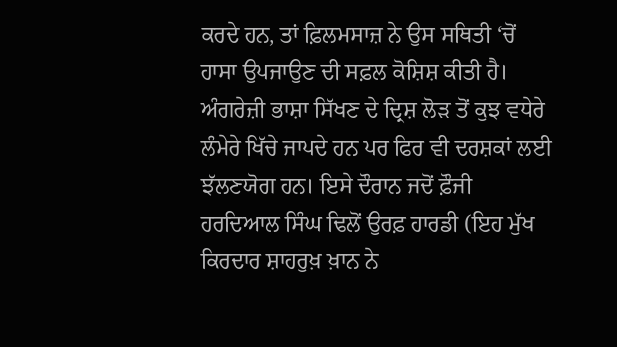ਕਰਦੇ ਹਨ, ਤਾਂ ਫ਼ਿਲਮਸਾਜ਼ ਨੇ ਉਸ ਸਥਿਤੀ ‘ਚੋਂ ਹਾਸਾ ਉਪਜਾਉਣ ਦੀ ਸਫ਼ਲ ਕੋਸ਼ਿਸ਼ ਕੀਤੀ ਹੈ।
ਅੰਗਰੇਜ਼ੀ ਭਾਸ਼ਾ ਸਿੱਖਣ ਦੇ ਦ੍ਰਿਸ਼ ਲੋੜ ਤੋਂ ਕੁਝ ਵਧੇਰੇ ਲੰਮੇਰੇ ਖਿੱਚੇ ਜਾਪਦੇ ਹਨ ਪਰ ਫਿਰ ਵੀ ਦਰਸ਼ਕਾਂ ਲਈ ਝੱਲਣਯੋਗ ਹਨ। ਇਸੇ ਦੌਰਾਨ ਜਦੋਂ ਫ਼ੌਜੀ ਹਰਦਿਆਲ ਸਿੰਘ ਢਿਲੋਂ ਉਰਫ਼ ਹਾਰਡੀ (ਇਹ ਮੁੱਖ ਕਿਰਦਾਰ ਸ਼ਾਹਰੁਖ਼ ਖ਼ਾਨ ਨੇ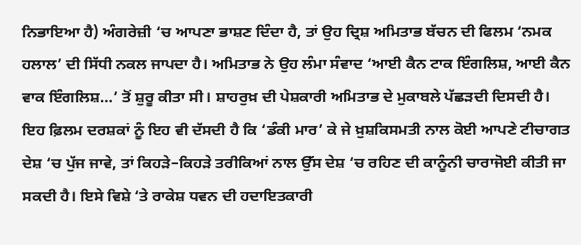ਨਿਭਾਇਆ ਹੈ) ਅੰਗਰੇਜ਼ੀ ‘ਚ ਆਪਣਾ ਭਾਸ਼ਣ ਦਿੰਦਾ ਹੈ, ਤਾਂ ਉਹ ਦ੍ਰਿਸ਼ ਅਮਿਤਾਭ ਬੱਚਨ ਦੀ ਫਿਲਮ ‘ਨਮਕ ਹਲਾਲ’ ਦੀ ਸਿੱਧੀ ਨਕਲ ਜਾਪਦਾ ਹੈ। ਅਮਿਤਾਭ ਨੇ ਉਹ ਲੰਮਾ ਸੰਵਾਦ ‘ਆਈ ਕੈਨ ਟਾਕ ਇੰਗਲਿਸ਼, ਆਈ ਕੈਨ ਵਾਕ ਇੰਗਲਿਸ਼…’ ਤੋਂ ਸ਼ੁਰੂ ਕੀਤਾ ਸੀ। ਸ਼ਾਹਰੁਖ਼ ਦੀ ਪੇਸ਼ਕਾਰੀ ਅਮਿਤਾਭ ਦੇ ਮੁਕਾਬਲੇ ਪੱਛੜਦੀ ਦਿਸਦੀ ਹੈ। ਇਹ ਫ਼ਿਲਮ ਦਰਸ਼ਕਾਂ ਨੂੰ ਇਹ ਵੀ ਦੱਸਦੀ ਹੈ ਕਿ ‘ਡੰਕੀ ਮਾਰ’ ਕੇ ਜੇ ਖ਼ੁਸ਼ਕਿਸਮਤੀ ਨਾਲ ਕੋਈ ਆਪਣੇ ਟੀਚਾਗਤ ਦੇਸ਼ ‘ਚ ਪੁੱਜ ਜਾਵੇ, ਤਾਂ ਕਿਹੜੇ–ਕਿਹੜੇ ਤਰੀਕਿਆਂ ਨਾਲ ਉੱਸ ਦੇਸ਼ ‘ਚ ਰਹਿਣ ਦੀ ਕਾਨੂੰਨੀ ਚਾਰਾਜੋਈ ਕੀਤੀ ਜਾ ਸਕਦੀ ਹੈ। ਇਸੇ ਵਿਸ਼ੇ ‘ਤੇ ਰਾਕੇਸ਼ ਧਵਨ ਦੀ ਹਦਾਇਤਕਾਰੀ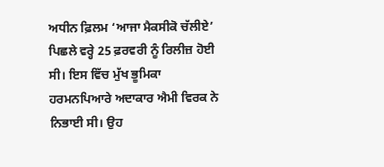ਅਧੀਨ ਫ਼ਿਲਮ ‘ਆਜਾ ਮੈਕਸੀਕੋ ਚੱਲੀਏ’ ਪਿਛਲੇ ਵਰ੍ਹੇ 25 ਫ਼ਰਵਰੀ ਨੂੰ ਰਿਲੀਜ਼ ਹੋਈ ਸੀ। ਇਸ ਵਿੱਚ ਮੁੱਖ ਭੂਮਿਕਾ ਹਰਮਨਪਿਆਰੇ ਅਦਾਕਾਰ ਐਮੀ ਵਿਰਕ ਨੇ ਨਿਭਾਈ ਸੀ। ਉਹ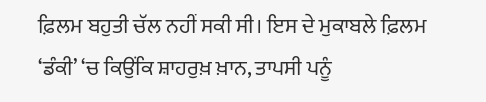ਫ਼ਿਲਮ ਬਹੁਤੀ ਚੱਲ ਨਹੀਂ ਸਕੀ ਸੀ। ਇਸ ਦੇ ਮੁਕਾਬਲੇ ਫ਼ਿਲਮ ‘ਡੰਕੀ’ ‘ਚ ਕਿਉਂਕਿ ਸ਼ਾਹਰੁਖ਼ ਖ਼ਾਨ, ਤਾਪਸੀ ਪਨੂੰ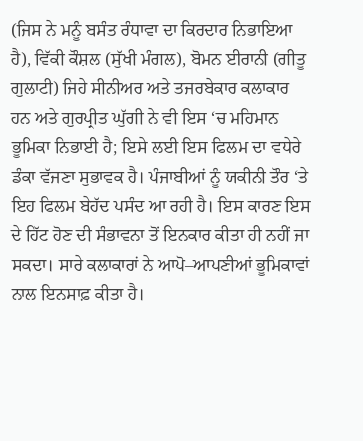(ਜਿਸ ਨੇ ਮਨੂੰ ਬਸੰਤ ਰੰਧਾਵਾ ਦਾ ਕਿਰਦਾਰ ਨਿਭਾਇਆ ਹੈ), ਵਿੱਕੀ ਕੌਸ਼ਲ (ਸੁੱਖੀ ਮੰਗਲ), ਬੋਮਨ ਈਰਾਨੀ (ਗੀਤੂ ਗੁਲਾਟੀ) ਜਿਹੇ ਸੀਨੀਅਰ ਅਤੇ ਤਜਰਬੇਕਾਰ ਕਲਾਕਾਰ ਹਨ ਅਤੇ ਗੁਰਪ੍ਰੀਤ ਘੁੱਗੀ ਨੇ ਵੀ ਇਸ ‘ਚ ਮਹਿਮਾਨ ਭੂਮਿਕਾ ਨਿਭਾਈ ਹੈ; ਇਸੇ ਲਈ ਇਸ ਫਿਲਮ ਦਾ ਵਧੇਰੇ ਡੰਕਾ ਵੱਜਣਾ ਸੁਭਾਵਕ ਹੈ। ਪੰਜਾਬੀਆਂ ਨੂੰ ਯਕੀਨੀ ਤੌਰ ‘ਤੇ ਇਹ ਫਿਲਮ ਬੇਹੱਦ ਪਸੰਦ ਆ ਰਹੀ ਹੈ। ਇਸ ਕਾਰਣ ਇਸ ਦੇ ਹਿੱਟ ਹੋਣ ਦੀ ਸੰਭਾਵਨਾ ਤੋਂ ਇਨਕਾਰ ਕੀਤਾ ਹੀ ਨਹੀਂ ਜਾ ਸਕਦਾ। ਸਾਰੇ ਕਲਾਕਾਰਾਂ ਨੇ ਆਪੋ–ਆਪਣੀਆਂ ਭੂਮਿਕਾਵਾਂ ਨਾਲ ਇਨਸਾਫ਼ ਕੀਤਾ ਹੈ।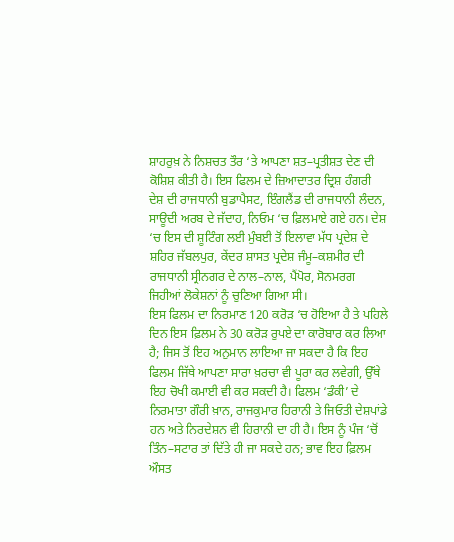ਸ਼ਾਹਰੁਖ਼ ਨੇ ਨਿਸ਼ਚਤ ਤੌਰ ‘ਤੇ ਆਪਣਾ ਸ਼ਤ–ਪ੍ਰਤੀਸ਼ਤ ਦੇਣ ਦੀ ਕੋਸ਼ਿਸ਼ ਕੀਤੀ ਹੈ। ਇਸ ਫਿਲਮ ਦੇ ਜ਼ਿਆਦਾਤਰ ਦ੍ਰਿਸ਼ ਹੰਗਰੀ ਦੇਸ਼ ਦੀ ਰਾਜਧਾਨੀ ਬੁਡਾਪੈਸਟ, ਇੰਗਲੈਂਡ ਦੀ ਰਾਜਧਾਨੀ ਲੰਦਨ, ਸਾਊਦੀ ਅਰਬ ਦੇ ਜੱਦਾਹ, ਨਿਓਮ ‘ਚ ਫ਼ਿਲਮਾਏ ਗਏ ਹਨ। ਦੇਸ਼ ‘ਚ ਇਸ ਦੀ ਸ਼ੂਟਿੰਗ ਲਈ ਮੁੰਬਈ ਤੋਂ ਇਲਾਵਾ ਮੱਧ ਪ੍ਰਦੇਸ਼ ਦੇ ਸ਼ਹਿਰ ਜੱਬਲਪੁਰ, ਕੇਂਦਰ ਸ਼ਾਸਤ ਪ੍ਰਦੇਸ਼ ਜੰਮੂ–ਕਸ਼ਮੀਰ ਦੀ ਰਾਜਧਾਨੀ ਸ੍ਰੀਨਗਰ ਦੇ ਨਾਲ–ਨਾਲ, ਪੈਂਪੋਰ, ਸੋਨਮਰਗ ਜਿਹੀਆਂ ਲੋਕੇਸ਼ਨਾਂ ਨੂੰ ਚੁਣਿਆ ਗਿਆ ਸੀ।
ਇਸ ਫਿਲਮ ਦਾ ਨਿਰਮਾਣ 120 ਕਰੋੜ ‘ਚ ਹੋਇਆ ਹੈ ਤੇ ਪਹਿਲੇ ਦਿਨ ਇਸ ਫ਼ਿਲਮ ਨੇ 30 ਕਰੋੜ ਰੁਪਏ ਦਾ ਕਾਰੋਬਾਰ ਕਰ ਲਿਆ ਹੈ; ਜਿਸ ਤੋਂ ਇਹ ਅਨੁਮਾਨ ਲਾਇਆ ਜਾ ਸਕਦਾ ਹੈ ਕਿ ਇਹ ਫਿਲਮ ਜਿੱਥੇ ਆਪਣਾ ਸਾਰਾ ਖ਼ਰਚਾ ਵੀ ਪੂਰਾ ਕਰ ਲਵੇਗੀ, ਉੱਥੇ ਇਹ ਚੋਖੀ ਕਮਾਈ ਵੀ ਕਰ ਸਕਦੀ ਹੈ। ਫਿਲਮ ‘ਡੰਕੀ’ ਦੇ ਨਿਰਮਾਤਾ ਗੌਰੀ ਖ਼ਾਨ, ਰਾਜਕੁਮਾਰ ਹਿਰਾਨੀ ਤੇ ਜਿਓਤੀ ਦੇਸ਼ਪਾਂਡੇ ਹਨ ਅਤੇ ਨਿਰਦੇਸ਼ਨ ਵੀ ਹਿਰਾਨੀ ਦਾ ਹੀ ਹੈ। ਇਸ ਨੂੰ ਪੰਜ ‘ਚੋਂ ਤਿੰਨ–ਸਟਾਰ ਤਾਂ ਦਿੱਤੇ ਹੀ ਜਾ ਸਕਦੇ ਹਨ; ਭਾਵ ਇਹ ਫ਼ਿਲਮ ਔਸਤ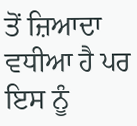ਤੋਂ ਜ਼ਿਆਦਾ ਵਧੀਆ ਹੈ ਪਰ ਇਸ ਨੂੰ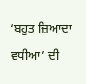‘ਬਹੁਤ ਜ਼ਿਆਦਾ ਵਧੀਆ’ ਦੀ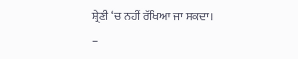ਸ਼੍ਰੇਣੀ ‘ਚ ਨਹੀਂ ਰੱਖਿਆ ਜਾ ਸਕਦਾ।
–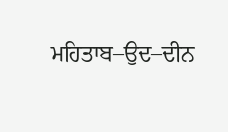ਮਹਿਤਾਬ–ਉਦ–ਦੀਨ